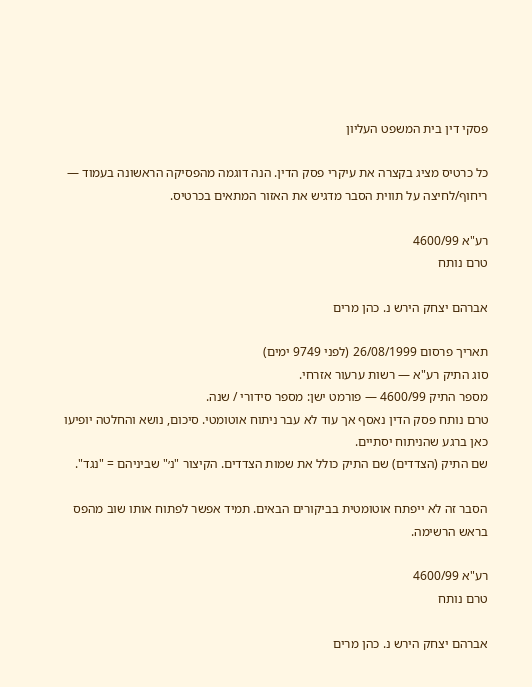פסקי דין בית המשפט העליון

כל כרטיס מציג בקצרה את עיקרי פסק הדין. הנה דוגמה מהפסיקה הראשונה בעמוד — ריחוף/לחיצה על תווית הסבר מדגיש את האזור המתאים בכרטיס.

רע"א 4600/99
טרם נותח

אברהם יצחק הירש נ. כהן מרים

תאריך פרסום 26/08/1999 (לפני 9749 ימים)
סוג התיק רע"א — רשות ערעור אזרחי.
מספר התיק 4600/99 — פורמט ישן: מספר סידורי / שנה.
טרם נותח פסק הדין נאסף אך עוד לא עבר ניתוח אוטומטי. סיכום, נושא והחלטה יופיעו כאן ברגע שהניתוח יסתיים.
שם התיק (הצדדים) שם התיק כולל את שמות הצדדים. הקיצור "נ׳" שביניהם = "נגד".

הסבר זה לא ייפתח אוטומטית בביקורים הבאים. תמיד אפשר לפתוח אותו שוב מהפס בראש הרשימה.

רע"א 4600/99
טרם נותח

אברהם יצחק הירש נ. כהן מרים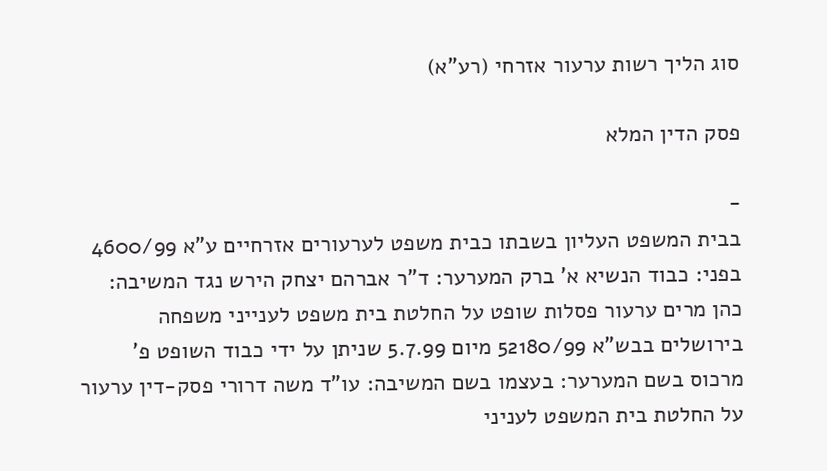סוג הליך רשות ערעור אזרחי (רע"א)

פסק הדין המלא

-
בבית המשפט העליון בשבתו כבית משפט לערעורים אזרחיים ע"א 4600/99 בפני: כבוד הנשיא א' ברק המערער: ד"ר אברהם יצחק הירש נגד המשיבה: כהן מרים ערעור פסלות שופט על החלטת בית משפט לענייני משפחה בירושלים בבש"א 52180/99 מיום 5.7.99 שניתן על ידי כבוד השופט פ' מרכוס בשם המערער: בעצמו בשם המשיבה: עו"ד משה דרורי פסק-דין ערעור על החלטת בית המשפט לעניני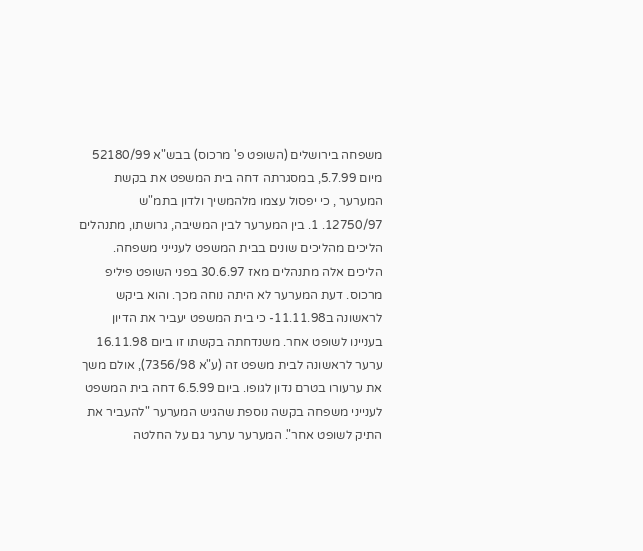משפחה בירושלים (השופט פ' מרכוס) בבש"א 52180/99 מיום 5.7.99, במסגרתה דחה בית המשפט את בקשת המערער , כי יפסול עצמו מלהמשיך ולדון בתמ"ש 12750/97. 1. בין המערער לבין המשיבה, גרושתו, מתנהלים הליכים מהליכים שונים בבית המשפט לענייני משפחה. הליכים אלה מתנהלים מאז 30.6.97 בפני השופט פיליפ מרכוס. דעת המערער לא היתה נוחה מכך. והוא ביקש לראשונה ב11.11.98- כי בית המשפט יעביר את הדיון בעניינו לשופט אחר. משנדחתה בקשתו זו ביום 16.11.98 ערער לראשונה לבית משפט זה (ע"א 7356/98), אולם משך את ערעורו בטרם נדון לגופו. ביום 6.5.99 דחה בית המשפט לענייני משפחה בקשה נוספת שהגיש המערער "להעביר את התיק לשופט אחר". המערער ערער גם על החלטה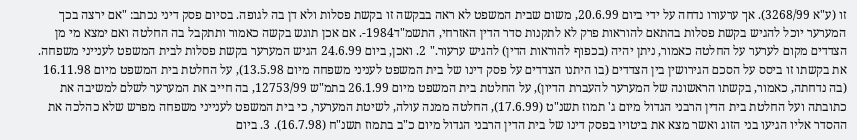זו (ע"א 3268/99). אך ערעורו נדחה על ידי ביום 20.6.99, משום שבית המשפט לא ראה בבקשה זו בקשת פסלות ולא דן בה לגופה. בסיום פסק דיני נכתב: "אם ירצה בכך המערער יוכל להגיש בקשת פסלות בהתאם להוראות פרק לא לתקנות סדר הדין האזרחי, התשמ"ד1984-. אם אכן תוגש בקשה כאמור ותתקבל בה החלטה ואם ימצא מי מן הצדדים מקום לערער על החלטה כאמור, ניתן יהיה (בכפוף להוראות הדין) להגיש ערעור." 2. ואכן, ביום 24.6.99 הגיש המערער בקשת פסלות לבית המשפט לענייני משפחה. את בקשתו זו ביסס על הסכם הגירושין בין הצדדים (בו היתנו הצדדים על פסק דינו של בית המשפט לעניני משפחה מיום 13.5.98), על החלטת בית המשפט מיום 16.11.98 (בה נדחתה, כאמור, בקשתו הראשונה של המערער להעברת הדיון), על החלטת בית המשפט מיום 26.1.99 בתמ"ש 12753/99, בה חייב את המערער לשלם למשיבה את כתובתה ועל החלטת בית הדין הרבני הגדול מיום ג' תמוז תשנ"ט (17.6.99), החלטה ממנה עולה, לשיטת המערער, כי בית המשפט לענייני משפחה מפרש שלא כהלכה את ההסדר אליו הגיעו בני הזוג ואשר מצא את ביטויו בפסק דינו של בית הדין הרבני הגדול מיום כ"ב בתמוז תשנ"ח (16.7.98). 3. ביום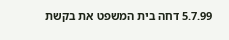5.7.99 דחה בית המשפט את בקשת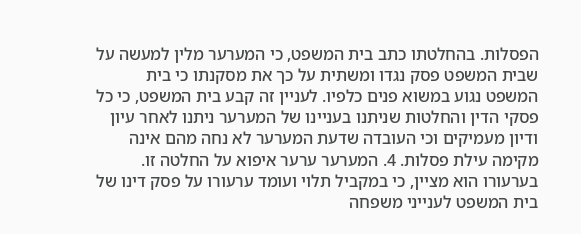הפסלות. בהחלטתו כתב בית המשפט, כי המערער מלין למעשה על שבית המשפט פסק נגדו ומשתית על כך את מסקנתו כי בית המשפט נגוע במשוא פנים כלפיו. לעניין זה קבע בית המשפט, כי כל פסקי הדין והחלטות שניתנו בעניינו של המערער ניתנו לאחר עיון ודיון מעמיקים וכי העובדה שדעת המערער לא נחה מהם אינה מקימה עילת פסלות. 4. המערער ערער איפוא על החלטה זו. בערעורו הוא מציין, כי במקביל תלוי ועומד ערעורו על פסק דינו של בית המשפט לענייני משפחה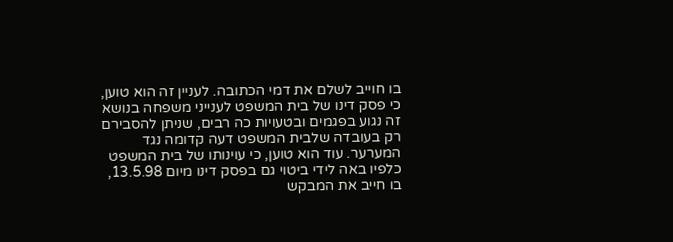בו חוייב לשלם את דמי הכתובה. לעניין זה הוא טוען, כי פסק דינו של בית המשפט לענייני משפחה בנושא זה נגוע בפגמים ובטעויות כה רבים, שניתן להסבירם רק בעובדה שלבית המשפט דעה קדומה נגד המערער. עוד הוא טוען, כי עוינותו של בית המשפט כלפיו באה לידי ביטוי גם בפסק דינו מיום 13.5.98, בו חייב את המבקש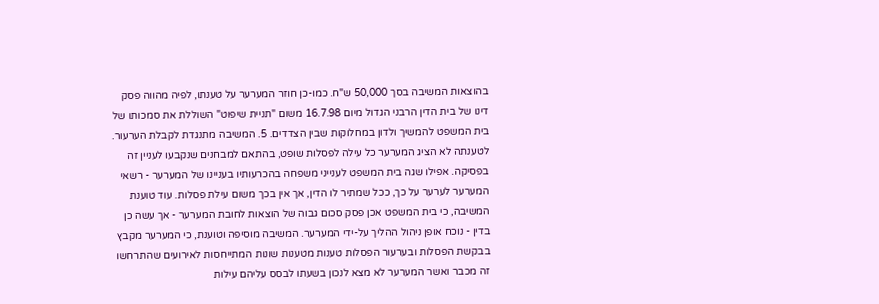בהוצאות המשיבה בסך 50,000 ש"ח. כמו-כן חוזר המערער על טענתו, לפיה מהווה פסק דינו של בית הדין הרבני הגדול מיום 16.7.98 משום "תניית שיפוט" השוללת את סמכותו של בית המשפט להמשיך ולדון במחלוקות שבין הצדדים. 5. המשיבה מתנגדת לקבלת הערעור. לטענתה לא הציג המערער כל עילה לפסלות שופט, בהתאם למבחנים שנקבעו לעניין זה בפסיקה. אפילו שגה בית המשפט לענייני משפחה בהכרעותיו בעניינו של המערער - רשאי המערער לערער על כך, ככל שמתיר לו הדין, אך אין בכך משום עילת פסלות. עוד טוענת המשיבה, כי בית המשפט אכן פסק סכום גבוה של הוצאות לחובת המערער - אך עשה כן בדין - נוכח אופן ניהול ההליך על-ידי המערער. המשיבה מוסיפה וטוענת, כי המערער מקבץ בבקשת הפסלות ובערעור הפסלות טענות מטענות שונות המתייחסות לאירועים שהתרחשו זה מכבר ואשר המערער לא מצא לנכון בשעתו לבסס עליהם עילות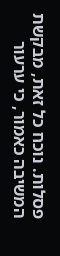פסלות. נוכח כל זאת, מבקשת המשיבה כאמור, כי ערעור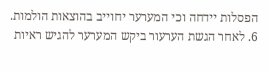הפסלות יידחה וכי המערער יחוייב בהוצאות הולמות. 6. לאחר הגשת הערעור ביקש המערער להגיש ראיות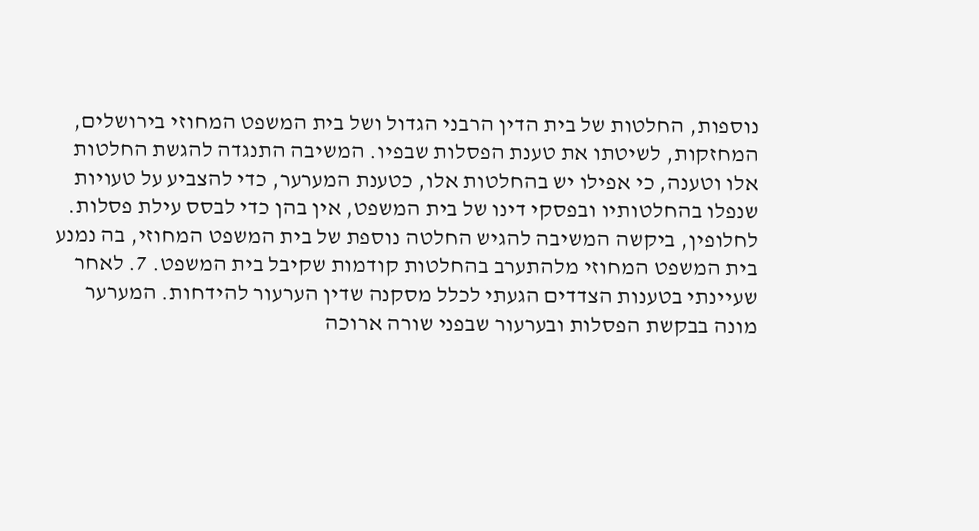נוספות, החלטות של בית הדין הרבני הגדול ושל בית המשפט המחוזי בירושלים, המחזקות, לשיטתו את טענת הפסלות שבפיו. המשיבה התנגדה להגשת החלטות אלו וטענה, כי אפילו יש בהחלטות אלו, כטענת המערער, כדי להצביע על טעויות שנפלו בהחלטותיו ובפסקי דינו של בית המשפט, אין בהן כדי לבסס עילת פסלות. לחלופין, ביקשה המשיבה להגיש החלטה נוספת של בית המשפט המחוזי, בה נמנע בית המשפט המחוזי מלהתערב בהחלטות קודמות שקיבל בית המשפט. 7. לאחר שעיינתי בטענות הצדדים הגעתי לכלל מסקנה שדין הערעור להידחות. המערער מונה בבקשת הפסלות ובערעור שבפני שורה ארוכה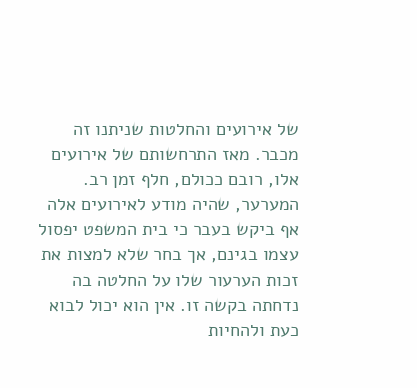של אירועים והחלטות שניתנו זה מכבר. מאז התרחשותם של אירועים אלו, רובם ככולם, חלף זמן רב. המערער, שהיה מודע לאירועים אלה אף ביקש בעבר כי בית המשפט יפסול עצמו בגינם, אך בחר שלא למצות את זכות הערעור שלו על החלטה בה נדחתה בקשה זו. אין הוא יכול לבוא כעת ולהחיות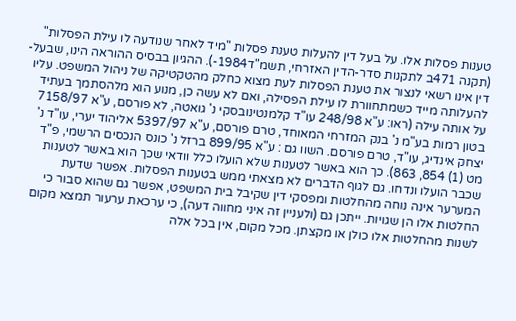טענות פסלות אלו. על בעל דין להעלות טענת פסלות "מיד לאחר שנודעה לו עילת הפסלות" (תקנה 471ב לתקנות סדר-הדין האזרחי, תשמ"ד1984-). ההגיון בבסיס ההוראה הינו, שבעל-דין אינו רשאי לנצור את טענת הפסלות לעת מצוא כחלק מהטקטיקה של ניהול המשפט. עליו להעלותה מייד כשמתחוורת לו עילת הפסילה, ואם לא עשה כן, מנוע הוא מלהסתמך בעתיד על אותה עילה (ראו: ע"א 248/98 עו"ד קלמנטינובסקי נ' גואטה, לא פורסם, ע"א 7158/97 בטון רמות בע"מ נ' בנק המזרחי המאוחד, טרם פורסם, ע"א 5397/97 אליהוד יערי, עו"ד נ' יצחק אינדיג, עו"ד, טרם פורסם. השוו גם : ע"א 899/95 ברזל נ' כונס הנכסים הרשמי, פ"ד מט (1) 854, 863). כך הוא באשר לטענות שלא הועלו כלל וודאי שכך הוא באשר לטענות שכבר הועלו ונדחו. גם לגוף הדברים לא מצאתי ממש בטענות הפסלות. אפשר שדעת המערער אינה נוחה מהחלטות ומפסקי דין שקיבל בית המשפט, אפשר גם שהוא סבור כי החלטות אלו הן שגויות. ייתכן גם (ולעניין זה איני מחווה דעה), כי ערכאת ערעור תמצא מקום לשנות מהחלטות אלו כולן או מקצתן. מכל מקום, אין בכל אלה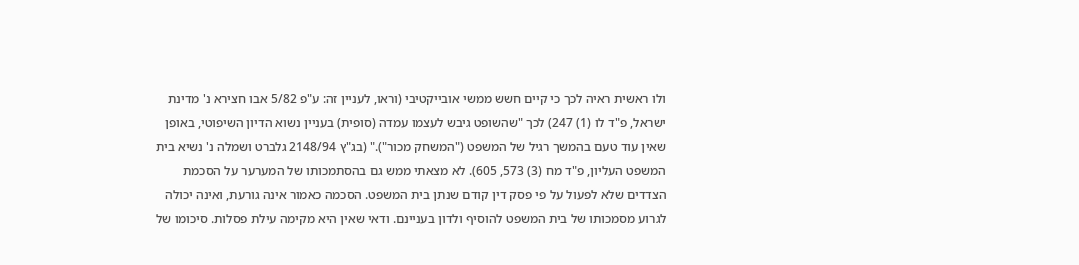ולו ראשית ראיה לכך כי קיים חשש ממשי אובייקטיבי (וראו, לעניין זה: ע"פ 5/82 אבו חצירא נ' מדינת ישראל, פ"ד לו (1) 247) לכך "שהשופט גיבש לעצמו עמדה (סופית) בעניין נשוא הדיון השיפוטי, באופן שאין עוד טעם בהמשך רגיל של המשפט ("המשחק מכור")." (בג"ץ 2148/94 גלברט ושמלה נ' נשיא בית המשפט העליון, פ"ד מח (3) 573, 605). לא מצאתי ממש גם בהסתמכותו של המערער על הסכמת הצדדים שלא לפעול על פי פסק דין קודם שנתן בית המשפט. הסכמה כאמור אינה גורעת, ואינה יכולה לגרוע מסמכותו של בית המשפט להוסיף ולדון בעניינם. ודאי שאין היא מקימה עילת פסלות. סיכומו של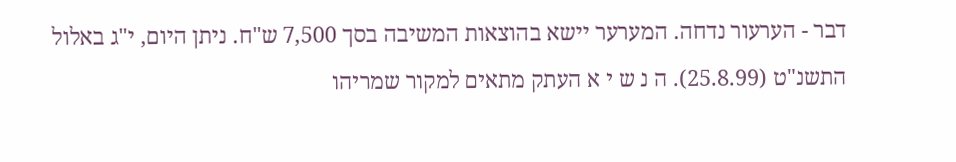דבר - הערעור נדחה. המערער יישא בהוצאות המשיבה בסך 7,500 ש"ח. ניתן היום, י"ג באלול התשנ"ט (25.8.99). ה נ ש י א העתק מתאים למקור שמריהו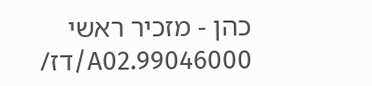כהן - מזכיר ראשי 99046000.A02/דז/